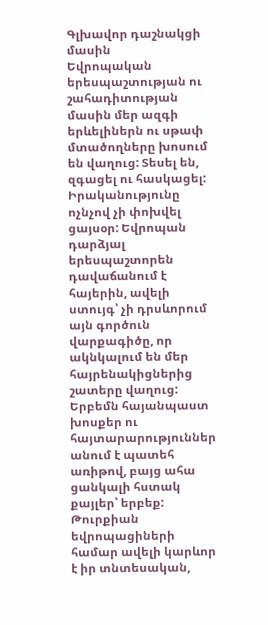Գլխավոր դաշնակցի մասին
Եվրոպական երեսպաշտության ու շահադիտության մասին մեր ազգի երևելիներն ու սթափ մտածողները խոսում են վաղուց: Տեսել են, զգացել ու հասկացել: Իրականությունը ոչնչով չի փոխվել ցայսօր: Եվրոպան դարձյալ երեսպաշտորեն դավաճանում է հայերին, ավելի ստույգ՝ չի դրսևորում այն գործուն վարքագիծը, որ ակնկալում են մեր հայրենակիցներից շատերը վաղուց: Երբեմն հայանպաստ խոսքեր ու հայտարարություններ անում է պատեհ առիթով, բայց ահա ցանկալի հստակ քայլեր՝ երբեք: Թուրքիան եվրոպացիների համար ավելի կարևոր է իր տնտեսական,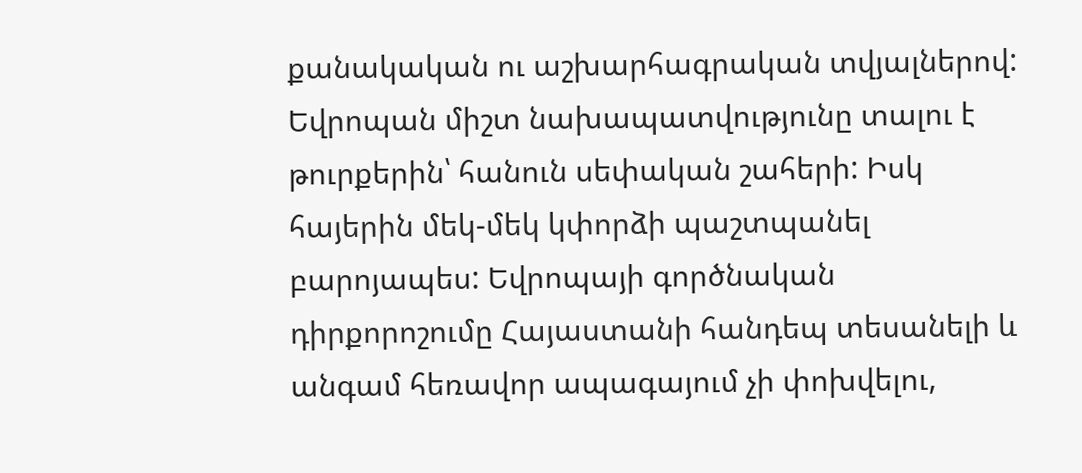քանակական ու աշխարհագրական տվյալներով: Եվրոպան միշտ նախապատվությունը տալու է թուրքերին՝ հանուն սեփական շահերի: Իսկ հայերին մեկ-մեկ կփորձի պաշտպանել բարոյապես: Եվրոպայի գործնական դիրքորոշումը Հայաստանի հանդեպ տեսանելի և անգամ հեռավոր ապագայում չի փոխվելու,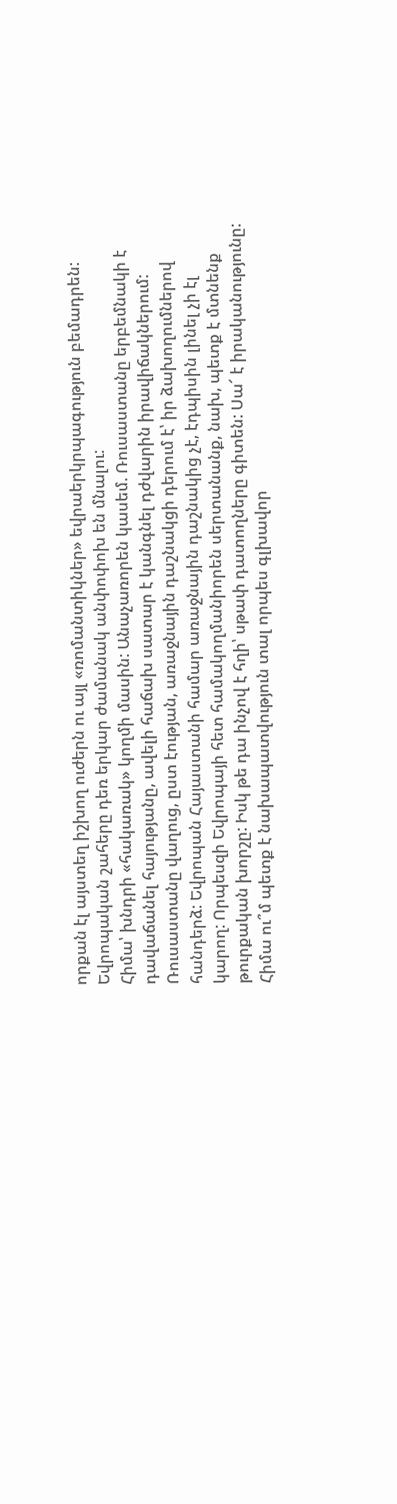որքան էլ այստեղ իշխող ուժերն ու այլ «ռոմանտիկներ» եվրաերկրպագություն բեմադրեն: Եվրոպական շահերը դեռ երկար ժամանակ անփոփոխ են մնալու:
Հիմա՝ խնդրի «հակառակ» կողմի մասին: Անաչառորեն կասեմ. Ռուսաստանը երբեմնակի է դավաճանել հայությանը, ավելի հաճախ սատար է կանգնել դժվարին իրավիճակներում: Ռուսաստանը վաղուց, ըստ էության, առաջնային դաշնակցի դերում է՝ իր ձախողումներով հանդերձ: Եվրոպան Հայաստանի համար առաջնային դաշնակից չէ, էդպիսին լինել չի էլ կարող: Որպեսզի Եվրոպայի հետ համակողմանիորեն սերտանանք, նախ, պետք է մտնենք թուրքական խորշը: Իսկ թե դա ինչով է հղի՝ սթափ դատողները գիտեն: Սա՜ է իրականությունը: Հիմա ու՞մ պետք է նախապատվություն տալ որպես գլխավոր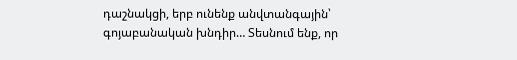դաշնակցի, երբ ունենք անվտանգային՝ գոյաբանական խնդիր… Տեսնում ենք, որ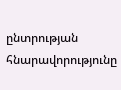ընտրության հնարավորությունը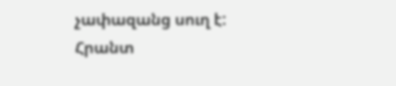չափազանց սուղ է:
Հրանտ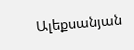Ալեքսանյան